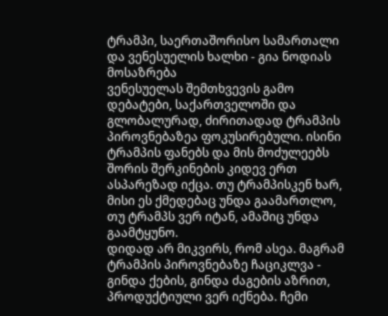ტრამპი, საერთაშორისო სამართალი და ვენესუელის ხალხი - გია ნოდიას მოსაზრება
ვენესუელას შემთხვევის გამო დებატები, საქართველოში და გლობალურად, ძირითადად ტრამპის პიროვნებაზეა ფოკუსირებული. ისინი ტრამპის ფანებს და მის მოძულეებს შორის შერკინების კიდევ ერთ ასპარეზად იქცა. თუ ტრამპისკენ ხარ, მისი ეს ქმედებაც უნდა გაამართლო, თუ ტრამპს ვერ იტან, ამაშიც უნდა გაამტყუნო.
დიდად არ მიკვირს, რომ ასეა. მაგრამ ტრამპის პიროვნებაზე ჩაციკლვა - გინდა ქების, გინდა ძაგების აზრით, პროდუქტიული ვერ იქნება. ჩემი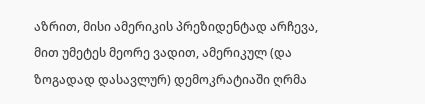აზრით, მისი ამერიკის პრეზიდენტად არჩევა, მით უმეტეს მეორე ვადით, ამერიკულ (და ზოგადად დასავლურ) დემოკრატიაში ღრმა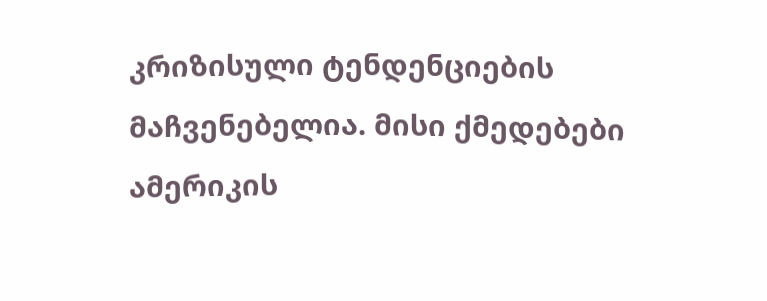კრიზისული ტენდენციების მაჩვენებელია. მისი ქმედებები ამერიკის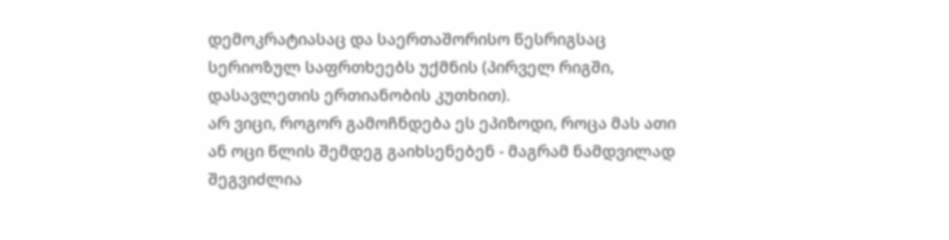დემოკრატიასაც და საერთაშორისო წესრიგსაც სერიოზულ საფრთხეებს უქმნის (პირველ რიგში, დასავლეთის ერთიანობის კუთხით).
არ ვიცი, როგორ გამოჩნდება ეს ეპიზოდი, როცა მას ათი ან ოცი წლის შემდეგ გაიხსენებენ - მაგრამ ნამდვილად შეგვიძლია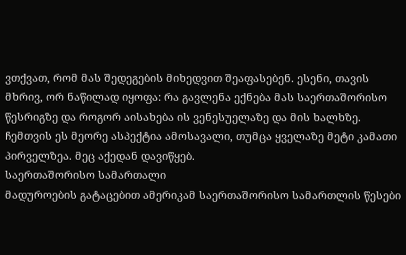ვთქვათ, რომ მას შედეგების მიხედვით შეაფასებენ. ესენი, თავის მხრივ, ორ ნაწილად იყოფა: რა გავლენა ექნება მას საერთაშორისო წესრიგზე და როგორ აისახება ის ვენესუელაზე და მის ხალხზე.
ჩემთვის ეს მეორე ასპექტია ამოსავალი, თუმცა ყველაზე მეტი კამათი პირველზეა. მეც აქედან დავიწყებ.
საერთაშორისო სამართალი
მადუროების გატაცებით ამერიკამ საერთაშორისო სამართლის წესები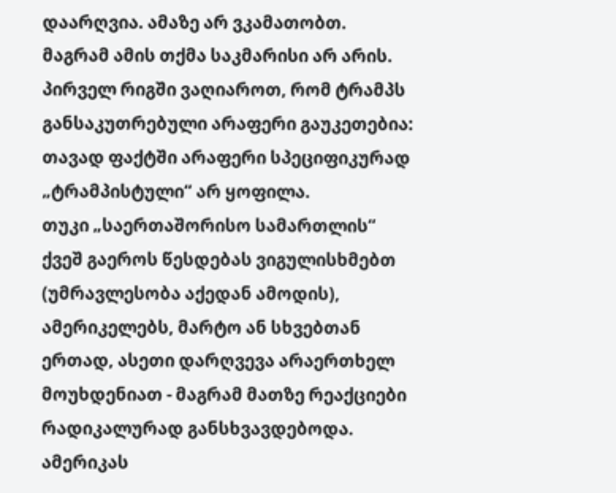დაარღვია. ამაზე არ ვკამათობთ.
მაგრამ ამის თქმა საკმარისი არ არის. პირველ რიგში ვაღიაროთ, რომ ტრამპს განსაკუთრებული არაფერი გაუკეთებია: თავად ფაქტში არაფერი სპეციფიკურად „ტრამპისტული“ არ ყოფილა.
თუკი „საერთაშორისო სამართლის“ ქვეშ გაეროს წესდებას ვიგულისხმებთ (უმრავლესობა აქედან ამოდის), ამერიკელებს, მარტო ან სხვებთან ერთად, ასეთი დარღვევა არაერთხელ მოუხდენიათ - მაგრამ მათზე რეაქციები რადიკალურად განსხვავდებოდა.
ამერიკას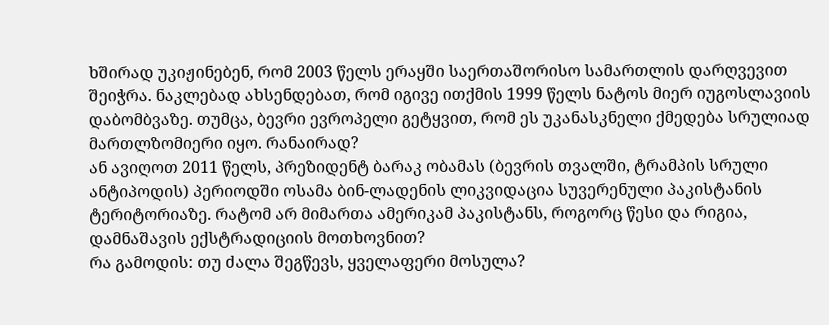ხშირად უკიჟინებენ, რომ 2003 წელს ერაყში საერთაშორისო სამართლის დარღვევით შეიჭრა. ნაკლებად ახსენდებათ, რომ იგივე ითქმის 1999 წელს ნატოს მიერ იუგოსლავიის დაბომბვაზე. თუმცა, ბევრი ევროპელი გეტყვით, რომ ეს უკანასკნელი ქმედება სრულიად მართლზომიერი იყო. რანაირად?
ან ავიღოთ 2011 წელს, პრეზიდენტ ბარაკ ობამას (ბევრის თვალში, ტრამპის სრული ანტიპოდის) პერიოდში ოსამა ბინ-ლადენის ლიკვიდაცია სუვერენული პაკისტანის ტერიტორიაზე. რატომ არ მიმართა ამერიკამ პაკისტანს, როგორც წესი და რიგია, დამნაშავის ექსტრადიციის მოთხოვნით?
რა გამოდის: თუ ძალა შეგწევს, ყველაფერი მოსულა?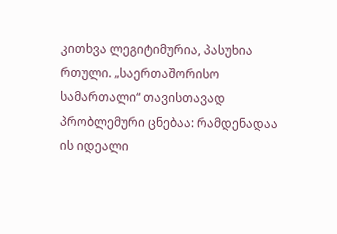კითხვა ლეგიტიმურია, პასუხია რთული. „საერთაშორისო სამართალი“ თავისთავად პრობლემური ცნებაა: რამდენადაა ის იდეალი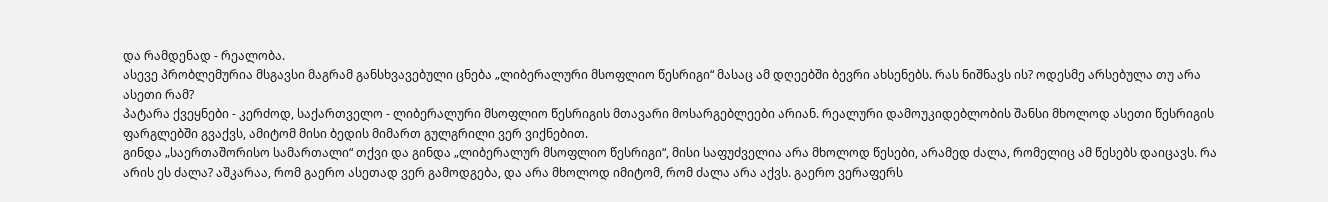და რამდენად - რეალობა.
ასევე პრობლემურია მსგავსი მაგრამ განსხვავებული ცნება „ლიბერალური მსოფლიო წესრიგი“ მასაც ამ დღეებში ბევრი ახსენებს. რას ნიშნავს ის? ოდესმე არსებულა თუ არა ასეთი რამ?
პატარა ქვეყნები - კერძოდ, საქართველო - ლიბერალური მსოფლიო წესრიგის მთავარი მოსარგებლეები არიან. რეალური დამოუკიდებლობის შანსი მხოლოდ ასეთი წესრიგის ფარგლებში გვაქვს, ამიტომ მისი ბედის მიმართ გულგრილი ვერ ვიქნებით.
გინდა „საერთაშორისო სამართალი“ თქვი და გინდა „ლიბერალურ მსოფლიო წესრიგი“, მისი საფუძველია არა მხოლოდ წესები, არამედ ძალა, რომელიც ამ წესებს დაიცავს. რა არის ეს ძალა? აშკარაა, რომ გაერო ასეთად ვერ გამოდგება, და არა მხოლოდ იმიტომ, რომ ძალა არა აქვს. გაერო ვერაფერს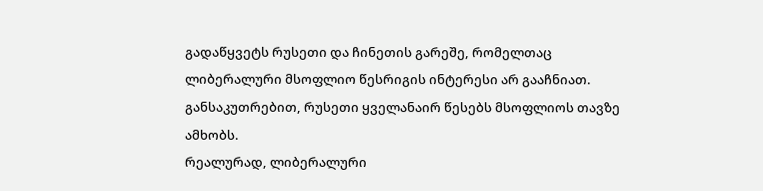გადაწყვეტს რუსეთი და ჩინეთის გარეშე, რომელთაც ლიბერალური მსოფლიო წესრიგის ინტერესი არ გააჩნიათ. განსაკუთრებით, რუსეთი ყველანაირ წესებს მსოფლიოს თავზე ამხობს.
რეალურად, ლიბერალური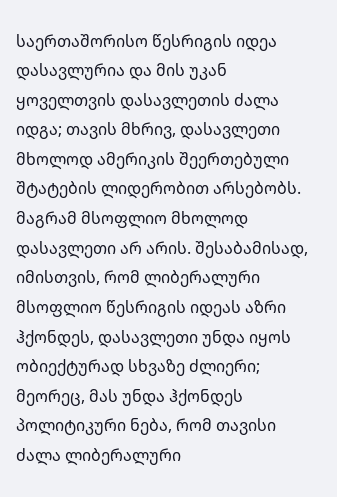საერთაშორისო წესრიგის იდეა დასავლურია და მის უკან ყოველთვის დასავლეთის ძალა იდგა; თავის მხრივ, დასავლეთი მხოლოდ ამერიკის შეერთებული შტატების ლიდერობით არსებობს.
მაგრამ მსოფლიო მხოლოდ დასავლეთი არ არის. შესაბამისად, იმისთვის, რომ ლიბერალური მსოფლიო წესრიგის იდეას აზრი ჰქონდეს, დასავლეთი უნდა იყოს ობიექტურად სხვაზე ძლიერი; მეორეც, მას უნდა ჰქონდეს პოლიტიკური ნება, რომ თავისი ძალა ლიბერალური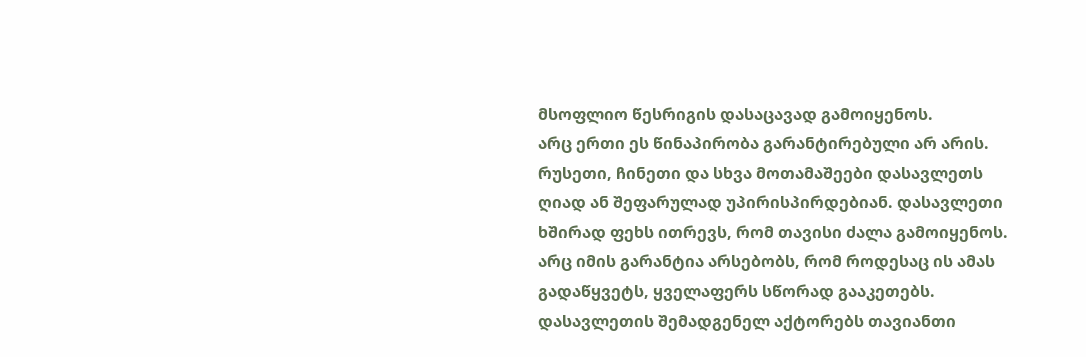მსოფლიო წესრიგის დასაცავად გამოიყენოს.
არც ერთი ეს წინაპირობა გარანტირებული არ არის. რუსეთი, ჩინეთი და სხვა მოთამაშეები დასავლეთს ღიად ან შეფარულად უპირისპირდებიან. დასავლეთი ხშირად ფეხს ითრევს, რომ თავისი ძალა გამოიყენოს. არც იმის გარანტია არსებობს, რომ როდესაც ის ამას გადაწყვეტს, ყველაფერს სწორად გააკეთებს. დასავლეთის შემადგენელ აქტორებს თავიანთი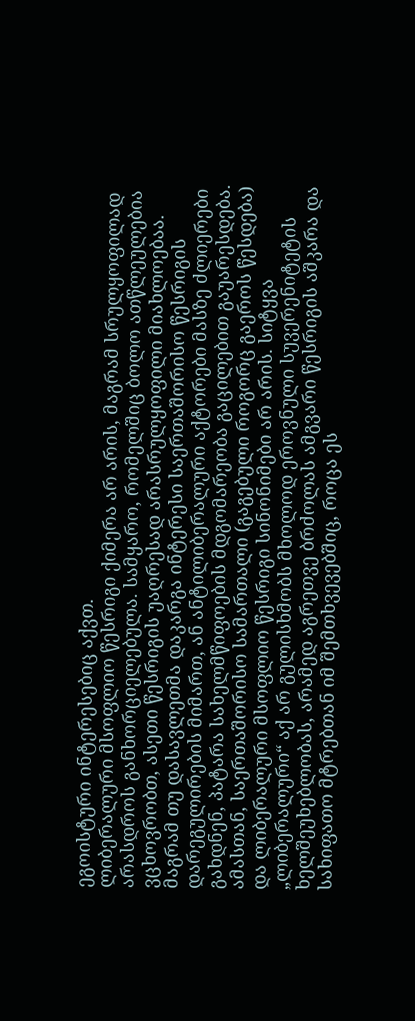ეგოისტური ინტერესებიც აქვთ.
ლიბერალური მსოფლიო წესრიგი ქიმერა არ არის, მაგრამ სრულყოფილად არასდროს განხორციელებულა. სამყარო, რომელშიც ბოლო ათწლეულებია ვცხოვრობთ, ასეთი წესრიგის უაღრესად არასრულყოფილი მიახლოებაა. მაგრამ თუ დასავლეთმა დაკარგა ინტერესი საერთაშორისო წესრიგის დარეგულირების მიმართ, ან ანტილიბერალური აქტორები მასზე ძლიერები გახდნენ, პატარა სახელმწიფოების მდგომარეობა გაცილებით გაუარესდება.
ამასთან, საერთაშორისო სამართალი (გაგებული როგორც გაეროს წესდება) და ლიბერალური მსოფლიო წესრიგი სინონიმები არ არის. სიტყვა „ლიბერალური“ აქ არ გულისხმობს მხოლოდ ეროვნული სუვერენიტეტის ხელშეუხებლობას, არამედ აგრეთვე ბრძოლას ამგვარი წესრიგის აშკარა და სახიფათო მტრებთან იმ შემთხვევებშიც, როცა ეს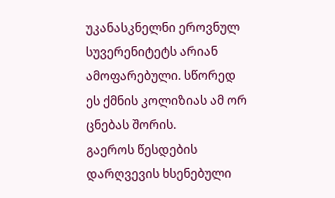უკანასკნელნი ეროვნულ სუვერენიტეტს არიან ამოფარებული. სწორედ ეს ქმნის კოლიზიას ამ ორ ცნებას შორის.
გაეროს წესდების დარღვევის ხსენებული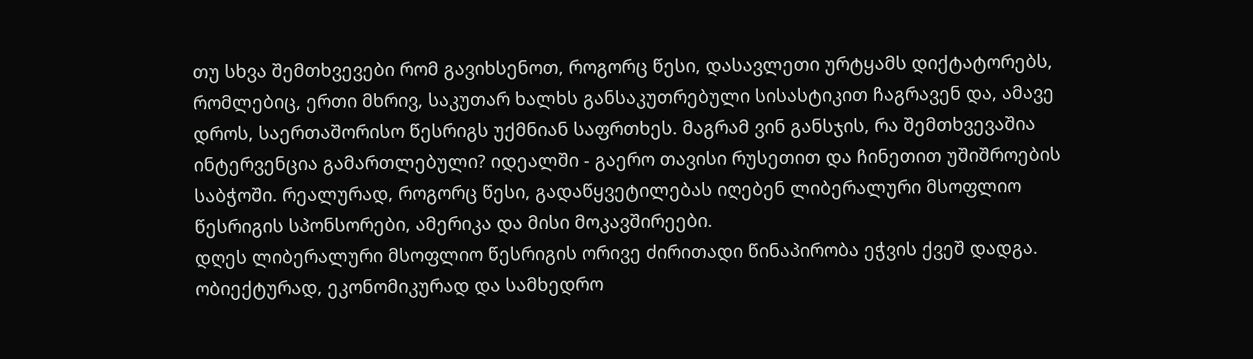თუ სხვა შემთხვევები რომ გავიხსენოთ, როგორც წესი, დასავლეთი ურტყამს დიქტატორებს, რომლებიც, ერთი მხრივ, საკუთარ ხალხს განსაკუთრებული სისასტიკით ჩაგრავენ და, ამავე დროს, საერთაშორისო წესრიგს უქმნიან საფრთხეს. მაგრამ ვინ განსჯის, რა შემთხვევაშია ინტერვენცია გამართლებული? იდეალში - გაერო თავისი რუსეთით და ჩინეთით უშიშროების საბჭოში. რეალურად, როგორც წესი, გადაწყვეტილებას იღებენ ლიბერალური მსოფლიო წესრიგის სპონსორები, ამერიკა და მისი მოკავშირეები.
დღეს ლიბერალური მსოფლიო წესრიგის ორივე ძირითადი წინაპირობა ეჭვის ქვეშ დადგა. ობიექტურად, ეკონომიკურად და სამხედრო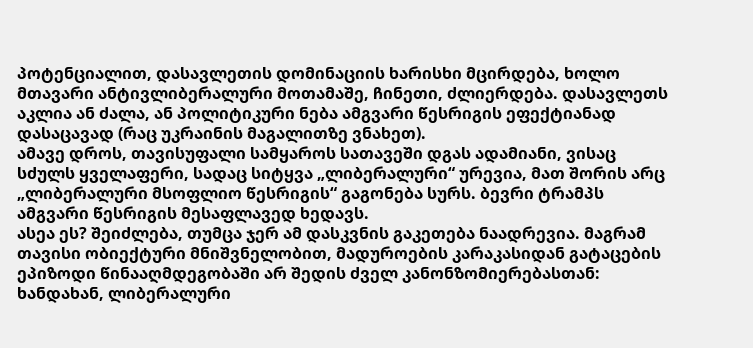პოტენციალით, დასავლეთის დომინაციის ხარისხი მცირდება, ხოლო მთავარი ანტივლიბერალური მოთამაშე, ჩინეთი, ძლიერდება. დასავლეთს აკლია ან ძალა, ან პოლიტიკური ნება ამგვარი წესრიგის ეფექტიანად დასაცავად (რაც უკრაინის მაგალითზე ვნახეთ).
ამავე დროს, თავისუფალი სამყაროს სათავეში დგას ადამიანი, ვისაც სძულს ყველაფერი, სადაც სიტყვა „ლიბერალური“ ურევია, მათ შორის არც „ლიბერალური მსოფლიო წესრიგის“ გაგონება სურს. ბევრი ტრამპს ამგვარი წესრიგის მესაფლავედ ხედავს.
ასეა ეს? შეიძლება, თუმცა ჯერ ამ დასკვნის გაკეთება ნაადრევია. მაგრამ თავისი ობიექტური მნიშვნელობით, მადუროების კარაკასიდან გატაცების ეპიზოდი წინააღმდეგობაში არ შედის ძველ კანონზომიერებასთან: ხანდახან, ლიბერალური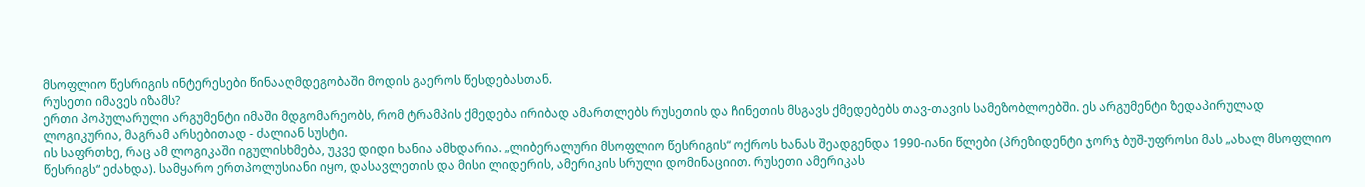მსოფლიო წესრიგის ინტერესები წინააღმდეგობაში მოდის გაეროს წესდებასთან.
რუსეთი იმავეს იზამს?
ერთი პოპულარული არგუმენტი იმაში მდგომარეობს, რომ ტრამპის ქმედება ირიბად ამართლებს რუსეთის და ჩინეთის მსგავს ქმედებებს თავ-თავის სამეზობლოებში. ეს არგუმენტი ზედაპირულად ლოგიკურია, მაგრამ არსებითად - ძალიან სუსტი.
ის საფრთხე, რაც ამ ლოგიკაში იგულისხმება, უკვე დიდი ხანია ამხდარია. „ლიბერალური მსოფლიო წესრიგის“ ოქროს ხანას შეადგენდა 1990-იანი წლები (პრეზიდენტი ჯორჯ ბუშ-უფროსი მას „ახალ მსოფლიო წესრიგს“ ეძახდა). სამყარო ერთპოლუსიანი იყო, დასავლეთის და მისი ლიდერის, ამერიკის სრული დომინაციით. რუსეთი ამერიკას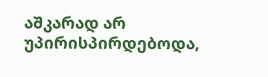აშკარად არ უპირისპირდებოდა,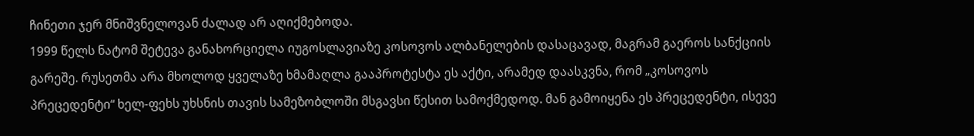ჩინეთი ჯერ მნიშვნელოვან ძალად არ აღიქმებოდა.
1999 წელს ნატომ შეტევა განახორციელა იუგოსლავიაზე კოსოვოს ალბანელების დასაცავად, მაგრამ გაეროს სანქციის გარეშე. რუსეთმა არა მხოლოდ ყველაზე ხმამაღლა გააპროტესტა ეს აქტი, არამედ დაასკვნა, რომ „კოსოვოს პრეცედენტი“ ხელ-ფეხს უხსნის თავის სამეზობლოში მსგავსი წესით სამოქმედოდ. მან გამოიყენა ეს პრეცედენტი, ისევე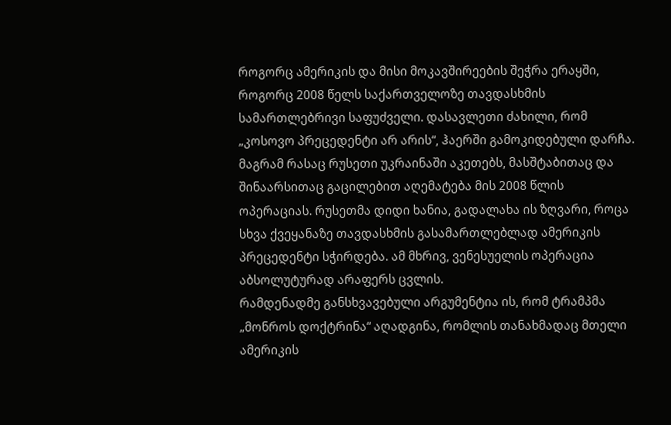როგორც ამერიკის და მისი მოკავშირეების შეჭრა ერაყში, როგორც 2008 წელს საქართველოზე თავდასხმის სამართლებრივი საფუძველი. დასავლეთი ძახილი, რომ „კოსოვო პრეცედენტი არ არის“, ჰაერში გამოკიდებული დარჩა.
მაგრამ რასაც რუსეთი უკრაინაში აკეთებს, მასშტაბითაც და შინაარსითაც გაცილებით აღემატება მის 2008 წლის ოპერაციას. რუსეთმა დიდი ხანია, გადალახა ის ზღვარი, როცა სხვა ქვეყანაზე თავდასხმის გასამართლებლად ამერიკის პრეცედენტი სჭირდება. ამ მხრივ, ვენესუელის ოპერაცია აბსოლუტურად არაფერს ცვლის.
რამდენადმე განსხვავებული არგუმენტია ის, რომ ტრამპმა „მონროს დოქტრინა“ აღადგინა, რომლის თანახმადაც მთელი ამერიკის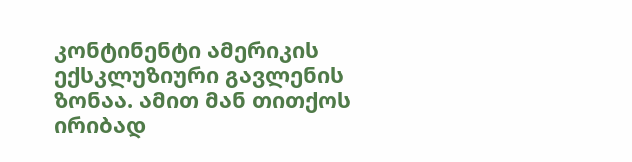კონტინენტი ამერიკის ექსკლუზიური გავლენის ზონაა. ამით მან თითქოს ირიბად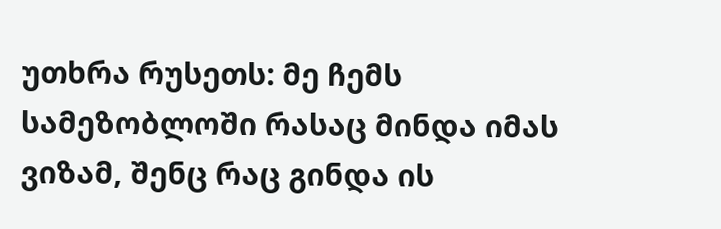უთხრა რუსეთს: მე ჩემს სამეზობლოში რასაც მინდა იმას ვიზამ, შენც რაც გინდა ის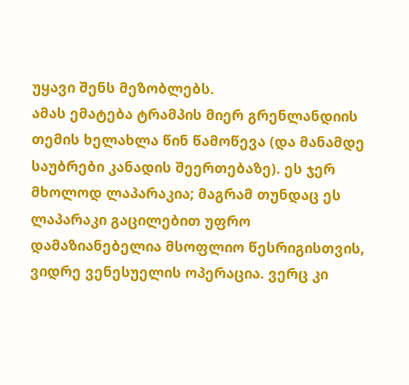უყავი შენს მეზობლებს.
ამას ემატება ტრამპის მიერ გრენლანდიის თემის ხელახლა წინ წამოწევა (და მანამდე საუბრები კანადის შეერთებაზე). ეს ჯერ მხოლოდ ლაპარაკია; მაგრამ თუნდაც ეს ლაპარაკი გაცილებით უფრო დამაზიანებელია მსოფლიო წესრიგისთვის, ვიდრე ვენესუელის ოპერაცია. ვერც კი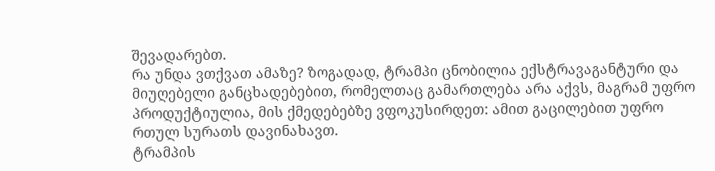შევადარებთ.
რა უნდა ვთქვათ ამაზე? ზოგადად, ტრამპი ცნობილია ექსტრავაგანტური და მიუღებელი განცხადებებით, რომელთაც გამართლება არა აქვს, მაგრამ უფრო პროდუქტიულია, მის ქმედებებზე ვფოკუსირდეთ: ამით გაცილებით უფრო რთულ სურათს დავინახავთ.
ტრამპის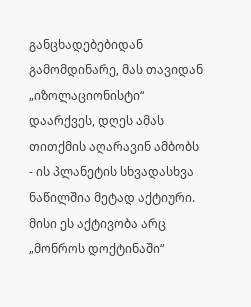განცხადებებიდან გამომდინარე, მას თავიდან „იზოლაციონისტი“ დაარქვეს, დღეს ამას თითქმის აღარავინ ამბობს - ის პლანეტის სხვადასხვა ნაწილშია მეტად აქტიური. მისი ეს აქტივობა არც „მონროს დოქტინაში“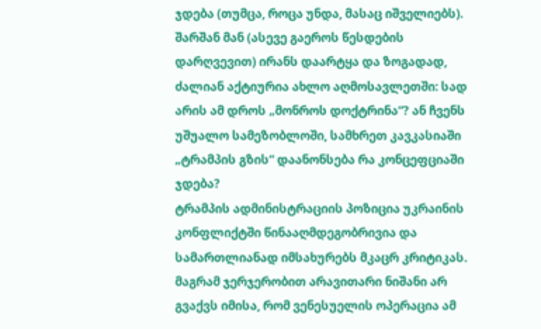ჯდება (თუმცა, როცა უნდა, მასაც იშველიებს). შარშან მან (ასევე გაეროს წესდების დარღვევით) ირანს დაარტყა და ზოგადად, ძალიან აქტიურია ახლო აღმოსავლეთში: სად არის ამ დროს „მონროს დოქტრინა“? ან ჩვენს უშუალო სამეზობლოში, სამხრეთ კავკასიაში „ტრამპის გზის“ დაანონსება რა კონცეფციაში ჯდება?
ტრამპის ადმინისტრაციის პოზიცია უკრაინის კონფლიქტში წინააღმდეგობრივია და სამართლიანად იმსახურებს მკაცრ კრიტიკას. მაგრამ ჯერჯერობით არავითარი ნიშანი არ გვაქვს იმისა, რომ ვენესუელის ოპერაცია ამ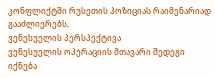კონფლიქტში რუსეთის პოზიციას რაიმენარიად გააძლიერებს,
ვენესუელის პერსპექტივა
ვენესუელის ოპერაციის მთავარი შედეგი იქნება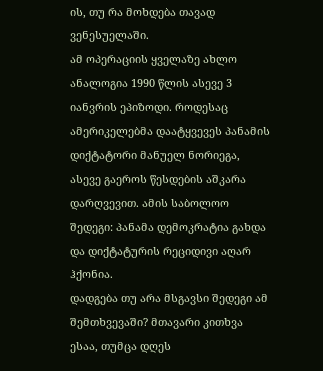ის, თუ რა მოხდება თავად ვენესუელაში.
ამ ოპერაციის ყველაზე ახლო ანალოგია 1990 წლის ასევე 3 იანვრის ეპიზოდი. როდესაც ამერიკელებმა დაატყვევეს პანამის დიქტატორი მანუელ ნორიეგა, ასევე გაეროს წესდების აშკარა დარღვევით. ამის საბოლოო შედეგი: პანამა დემოკრატია გახდა და დიქტატურის რეციდივი აღარ ჰქონია.
დადგება თუ არა მსგავსი შედეგი ამ შემთხვევაში? მთავარი კითხვა ესაა, თუმცა დღეს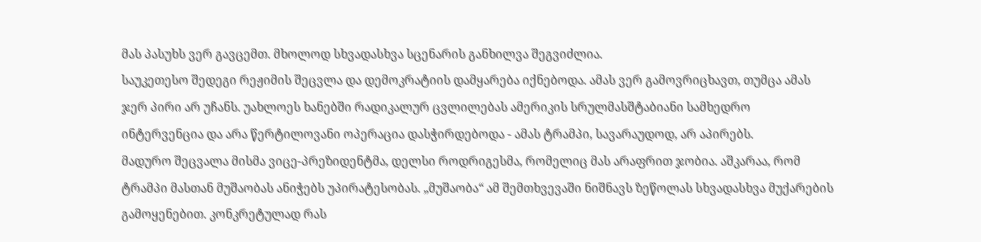მას პასუხს ვერ გავცემთ. მხოლოდ სხვადასხვა სცენარის განხილვა შეგვიძლია.
საუკეთესო შედეგი რეჟიმის შეცვლა და დემოკრატიის დამყარება იქნებოდა. ამას ვერ გამოვრიცხავთ, თუმცა ამას ჯერ პირი არ უჩანს. უახლოეს ხანებში რადიკალურ ცვლილებას ამერიკის სრულმასშტაბიანი სამხედრო ინტერვენცია და არა წერტილოვანი ოპერაცია დასჭირდებოდა - ამას ტრამპი, სავარაუდოდ, არ აპირებს.
მადურო შეცვალა მისმა ვიცე-პრეზიდენტმა, დელსი როდრიგესმა, რომელიც მას არაფრით ჯობია. აშკარაა, რომ ტრამპი მასთან მუშაობას ანიჭებს უპირატესობას. „მუშაობა“ ამ შემთხვევაში ნიშნავს ზეწოლას სხვადასხვა მუქარების გამოყენებით. კონკრეტულად რას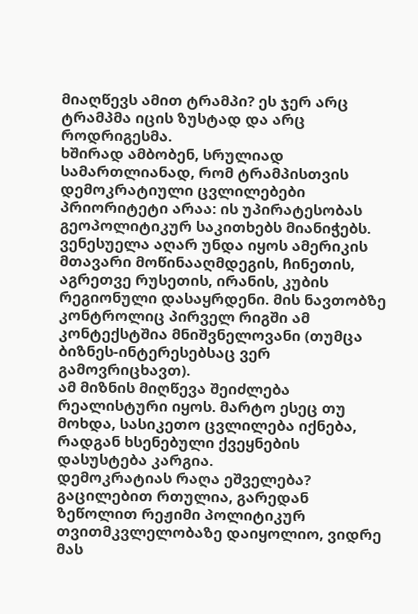მიაღწევს ამით ტრამპი? ეს ჯერ არც ტრამპმა იცის ზუსტად და არც როდრიგესმა.
ხშირად ამბობენ, სრულიად სამართლიანად, რომ ტრამპისთვის დემოკრატიული ცვლილებები პრიორიტეტი არაა: ის უპირატესობას გეოპოლიტიკურ საკითხებს მიანიჭებს. ვენესუელა აღარ უნდა იყოს ამერიკის მთავარი მოწინააღმდეგის, ჩინეთის, აგრეთვე რუსეთის, ირანის, კუბის რეგიონული დასაყრდენი. მის ნავთობზე კონტროლიც პირველ რიგში ამ კონტექსტშია მნიშვნელოვანი (თუმცა ბიზნეს-ინტერესებსაც ვერ გამოვრიცხავთ).
ამ მიზნის მიღწევა შეიძლება რეალისტური იყოს. მარტო ესეც თუ მოხდა, სასიკეთო ცვლილება იქნება, რადგან ხსენებული ქვეყნების დასუსტება კარგია.
დემოკრატიას რაღა ეშველება? გაცილებით რთულია, გარედან ზეწოლით რეჟიმი პოლიტიკურ თვითმკვლელობაზე დაიყოლიო, ვიდრე მას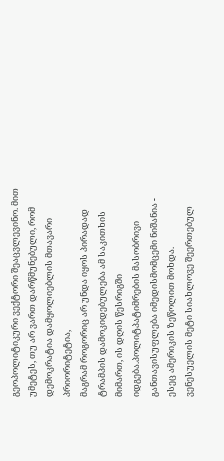გეოპოლიტიკური ვექტორი შეაცვლევინო. მით უმეტეს, თუ არ ვართ დარწმუნებული, რომ დემოკრატია დამყოლიებლის მთავარი პრიორიტეტია,
მაგრამ როგორიც არ უნდა იყოს პირადად ტრამპის დამოკიდებულება ამ საკითხის მიმართ, ის დღის წესრიგში იდგება.პოლიტპატიმრების მასობრივი განთავისუფლება იმედისმომცემი ნიშანია - ესეც ამერიკის ზეწოლით მოხდა.
ვენესუელის მეტი სიახლოვე შეერთებულ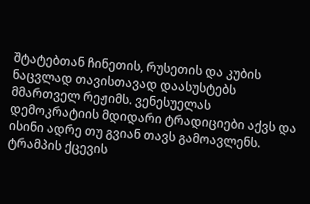შტატებთან ჩინეთის, რუსეთის და კუბის ნაცვლად თავისთავად დაასუსტებს მმართველ რეჟიმს. ვენესუელას დემოკრატიის მდიდარი ტრადიციები აქვს და ისინი ადრე თუ გვიან თავს გამოავლენს.
ტრამპის ქცევის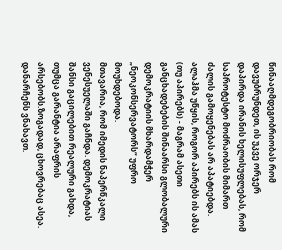წინააღმდეგობრიობას რომ დავუბრუნდეთ, ის უკვე ორჯერ დაპირდა ირანის ხელისუფლებას, რომ საპროტესტო მოძრაობის მიმართ ძალის გამოყენებას არ აპატიებდა. ალაჰმა უწყის, როგორ აპირებს ის ამას (თუ აპირებს) - მაგრამ ასეთი განცხადებების შინაარსი გლობალური დემოკრატიის მხარდამჭერ „ნეოკონსერვატორს“ უფრო მოუხდებოდა.
მთავარია, რომ იმედის ნაპერწკალი ვენესუელაში გაჩნდა. დემოკრატიას შანსი გაცილებით რეალური გახდა, თუმცა გარანტია არაფრის არსებობს.ზოგადად, ცხოვრებაც ასეა. დანარჩენს ვნახავთ.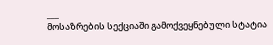___
მოსაზრების სექციაში გამოქვეყნებული სტატია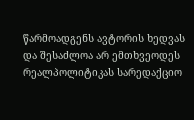წარმოადგენს ავტორის ხედვას და შესაძლოა არ ემთხვეოდეს რეალპოლიტიკას სარედაქციო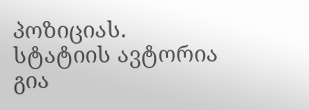პოზიციას.
სტატიის ავტორია გია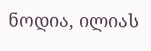ნოდია, ილიას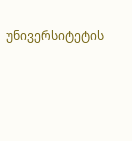უნივერსიტეტის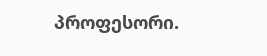პროფესორი.